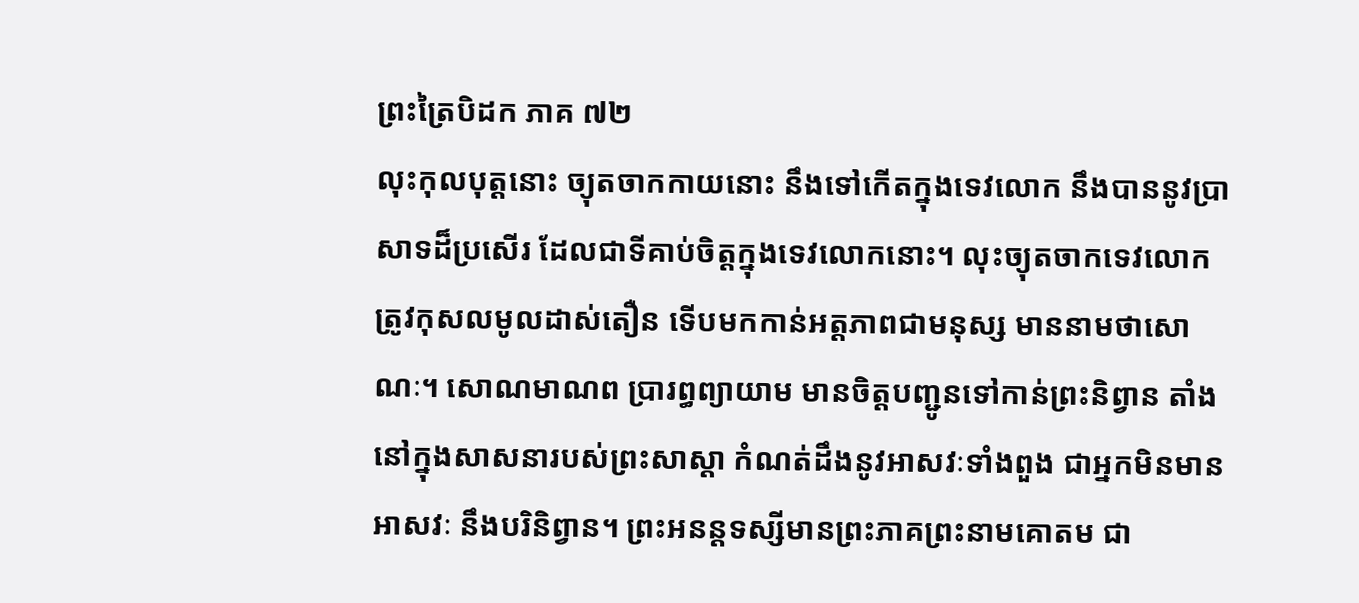ព្រះត្រៃបិដក ភាគ ៧២
លុះកុលបុត្តនោះ ច្យុតចាកកាយនោះ នឹងទៅកើតក្នុងទេវលោក នឹងបាននូវប្រាសាទដ៏ប្រសើរ ដែលជាទីគាប់ចិត្តក្នុងទេវលោកនោះ។ លុះច្យុតចាកទេវលោក ត្រូវកុសលមូលដាស់តឿន ទើបមកកាន់អត្តភាពជាមនុស្ស មាននាមថាសោណៈ។ សោណមាណព ប្រារព្ធព្យាយាម មានចិត្តបញ្ជូនទៅកាន់ព្រះនិព្វាន តាំងនៅក្នុងសាសនារបស់ព្រះសាស្តា កំណត់ដឹងនូវអាសវៈទាំងពួង ជាអ្នកមិនមានអាសវៈ នឹងបរិនិព្វាន។ ព្រះអនន្តទស្សីមានព្រះភាគព្រះនាមគោតម ជា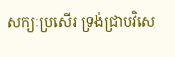សក្យៈប្រសើរ ទ្រង់ជ្រាបវិសេ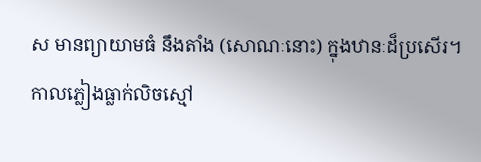ស មានព្យាយាមធំ នឹងតាំង (សោណៈនោះ) ក្នុងឋានៈដ៏ប្រសើរ។
កាលភ្លៀងធ្លាក់លិចស្មៅ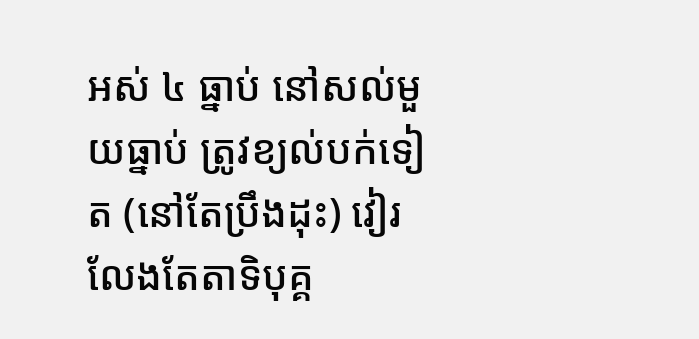អស់ ៤ ធ្នាប់ នៅសល់មួយធ្នាប់ ត្រូវខ្យល់បក់ទៀត (នៅតែប្រឹងដុះ) វៀរលែងតែតាទិបុគ្គ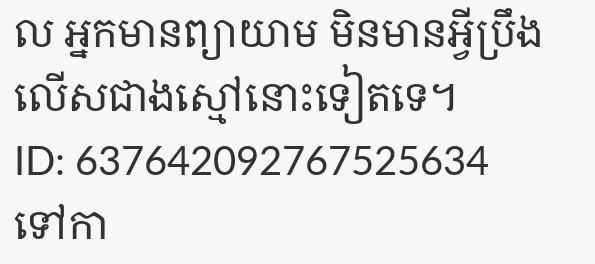ល អ្នកមានព្យាយាម មិនមានអ្វីប្រឹងលើសជាងស្មៅនោះទៀតទេ។
ID: 637642092767525634
ទៅកា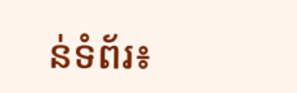ន់ទំព័រ៖